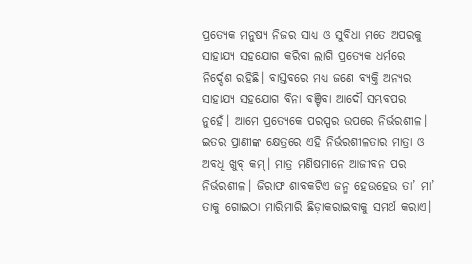ପ୍ରତ୍ୟେକ ମନୁଷ୍ୟ ନିଜର ସାଧ୍ୟ ଓ ସୁବିଧା ମତେ ଅପରକୁ ସାହାଯ୍ୟ ସହଯୋଗ କରିବା ଲାଗି ପ୍ରତ୍ୟେକ ଧର୍ମରେ ନିର୍ଦ୍ଦେଶ ରହିଛି। ବାସ୍ତବରେ ମଧ୍ୟ ଜଣେ ବ୍ୟକ୍ତି ଅନ୍ୟର ସାହାଯ୍ୟ ସହଯୋଗ ବିନା ବଞ୍ଚିବା ଆଦୌ ସମ୍ଭବପର ନୁହେଁ। ଆମେ ପ୍ରତ୍ୟେକେ ପରସ୍ପର ଉପରେ ନିର୍ଭରଶୀଳ। ଇତର ପ୍ରାଣୀଙ୍କ କ୍ଷେତ୍ରରେ ଏହି ନିର୍ଭରଶୀଳତାର ମାତ୍ରା ଓ ଅବଧି ଖୁବ୍ କମ୍। ମାତ୍ର ମଣିଷମାନେ ଆଜୀବନ ପର ନିର୍ଭରଶୀଳ। ଜିରାଫ ଶାବକଟିଏ ଜନ୍ମ ହେଉହେଉ ତା’ ମା’ ତାକୁ ଗୋଇଠା ମାରିମାରି ଛିଡ଼ାକରାଇବାକୁ ସମର୍ଥ କରାଏ।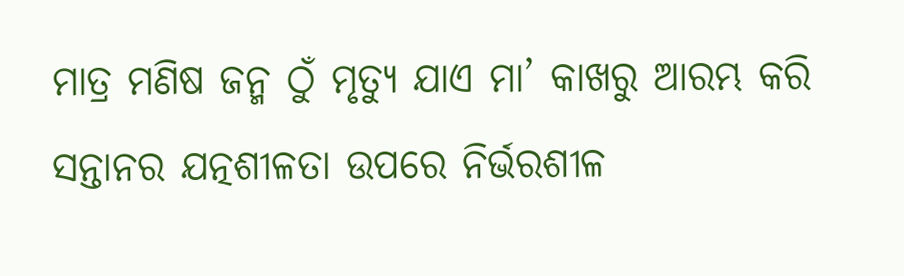ମାତ୍ର ମଣିଷ ଜନ୍ମ ଠୁଁ ମୃତ୍ୟୁ ଯାଏ ମା’ କାଖରୁ ଆରମ୍ଭ କରି ସନ୍ତାନର ଯତ୍ନଶୀଳତା ଉପରେ ନିର୍ଭରଶୀଳ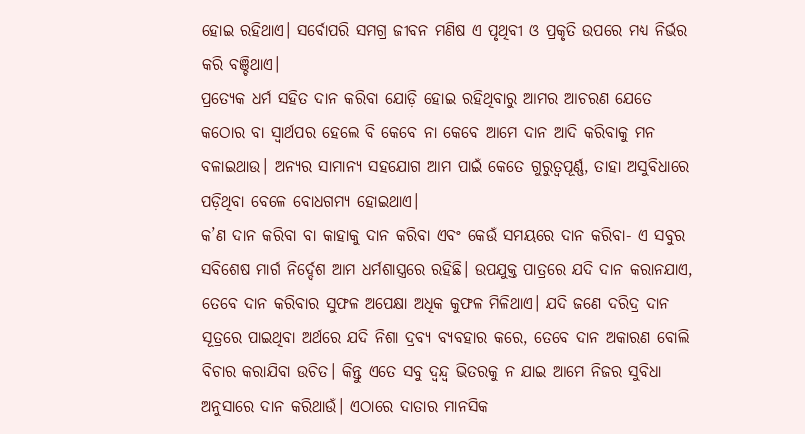ହୋଇ ରହିଥାଏ। ସର୍ବୋପରି ସମଗ୍ର ଜୀବନ ମଣିଷ ଏ ପୃଥିବୀ ଓ ପ୍ରକୃତି ଉପରେ ମଧ୍ୟ ନିର୍ଭର କରି ବଞ୍ଚିଥାଏ।
ପ୍ରତ୍ୟେକ ଧର୍ମ ସହିତ ଦାନ କରିବା ଯୋଡ଼ି ହୋଇ ରହିଥିବାରୁ ଆମର ଆଚରଣ ଯେତେ କଠୋର ବା ସ୍ୱାର୍ଥପର ହେଲେ ବି କେବେ ନା କେବେ ଆମେ ଦାନ ଆଦି କରିବାକୁ ମନ ବଳାଇଥାଉ। ଅନ୍ୟର ସାମାନ୍ୟ ସହଯୋଗ ଆମ ପାଇଁ କେତେ ଗୁରୁତ୍ୱପୂର୍ଣ୍ଣ, ତାହା ଅସୁବିଧାରେ ପଡ଼ିଥିବା ବେଳେ ବୋଧଗମ୍ୟ ହୋଇଥାଏ।
କ’ଣ ଦାନ କରିବା ବା କାହାକୁ ଦାନ କରିବା ଏବଂ କେଉଁ ସମୟରେ ଦାନ କରିବା- ଏ ସବୁର ସବିଶେଷ ମାର୍ଗ ନିର୍ଦ୍ଦେଶ ଆମ ଧର୍ମଶାସ୍ତ୍ରରେ ରହିଛି। ଉପଯୁକ୍ତ ପାତ୍ରରେ ଯଦି ଦାନ କରାନଯାଏ, ତେବେ ଦାନ କରିବାର ସୁଫଳ ଅପେକ୍ଷା ଅଧିକ କୁଫଳ ମିଳିଥାଏ। ଯଦି ଜଣେ ଦରିଦ୍ର ଦାନ ସୂତ୍ରରେ ପାଇଥିବା ଅର୍ଥରେ ଯଦି ନିଶା ଦ୍ରବ୍ୟ ବ୍ୟବହାର କରେ, ତେବେ ଦାନ ଅକାରଣ ବୋଲି ବିଚାର କରାଯିବା ଉଚିତ। କିନ୍ତୁ ଏତେ ସବୁ ଦ୍ୱନ୍ଦ୍ୱ ଭିତରକୁ ନ ଯାଇ ଆମେ ନିଜର ସୁବିଧା ଅନୁସାରେ ଦାନ କରିଥାଉଁ। ଏଠାରେ ଦାତାର ମାନସିକ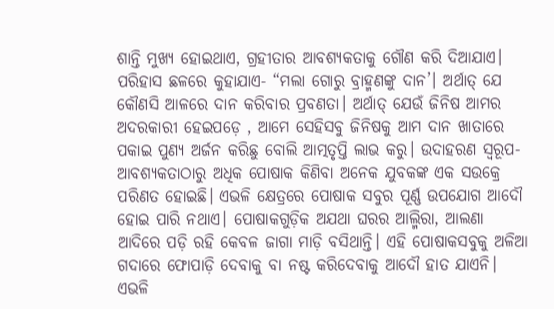ଶାନ୍ତି ମୁଖ୍ୟ ହୋଇଥାଏ, ଗ୍ରହୀତାର ଆବଶ୍ୟକତାକୁ ଗୌଣ କରି ଦିଆଯାଏ।
ପରିହାସ ଛଳରେ କୁହାଯାଏ- “ମଲା ଗୋରୁ ବ୍ରାହ୍ମଣଙ୍କୁ ଦାନ’। ଅର୍ଥାତ୍ ଯେ କୌଣସି ଆଳରେ ଦାନ କରିବାର ପ୍ରବଣତା। ଅର୍ଥାତ୍ ଯେଉଁ ଜିନିଷ ଆମର ଅଦରକାରୀ ହେଇପଡ଼େ , ଆମେ ସେହିସବୁ ଜିନିଷକୁ ଆମ ଦାନ ଖାତାରେ ପକାଇ ପୁଣ୍ୟ ଅର୍ଜନ କରିଛୁ ବୋଲି ଆତ୍ମତୃପ୍ତି ଲାଭ କରୁ। ଉଦାହରଣ ସ୍ୱରୂପ- ଆବଶ୍ୟକତାଠାରୁ ଅଧିକ ପୋଷାକ କିଣିବା ଅନେକ ଯୁବକଙ୍କ ଏକ ସଉକ୍ରେ ପରିଣତ ହୋଇଛି। ଏଭଳି କ୍ଷେତ୍ରରେ ପୋଷାକ ସବୁର ପୂର୍ଣ୍ଣ ଉପଯୋଗ ଆଦୌ ହୋଇ ପାରି ନଥାଏ। ପୋଷାକଗୁଡ଼ିକ ଅଯଥା ଘରର ଆଲ୍ମିରା, ଆଲଣା ଆଦିରେ ପଡ଼ି ରହି କେବଳ ଜାଗା ମାଡ଼ି ବସିଥାନ୍ତି। ଏହି ପୋଷାକସବୁକୁ ଅଳିଆ ଗଦାରେ ଫୋପାଡ଼ି ଦେବାକୁ ବା ନଷ୍ଟ କରିଦେବାକୁ ଆଦୌ ହାତ ଯାଏନି। ଏଭଳି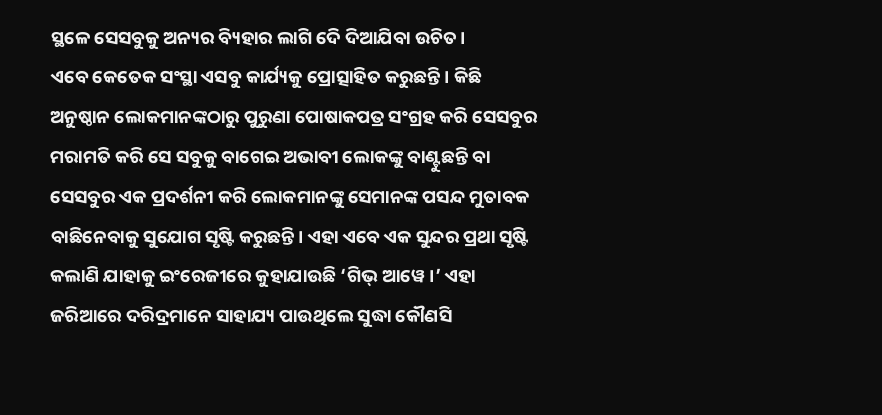ସ୍ଥଳେ ସେସବୁକୁ ଅନ୍ୟର ବ୍ୟିହାର ଲାଗି ଦେି ଦିଆଯିବା ଉଚିତ।
ଏବେ କେତେକ ସଂସ୍ଥା ଏସବୁ କାର୍ଯ୍ୟକୁ ପ୍ରୋତ୍ସାହିତ କରୁଛନ୍ତି। କିଛି ଅନୁଷ୍ଠାନ ଲୋକମାନଙ୍କଠାରୁ ପୁରୁଣା ପୋଷାକପତ୍ର ସଂଗ୍ରହ କରି ସେସବୁର ମରାମତି କରି ସେ ସବୁକୁ ବାଗେଇ ଅଭାବୀ ଲୋକଙ୍କୁ ବାଣ୍ଟୁଛନ୍ତି ବା ସେସବୁର ଏକ ପ୍ରଦର୍ଶନୀ କରି ଲୋକମାନଙ୍କୁ ସେମାନଙ୍କ ପସନ୍ଦ ମୁତାବକ ବାଛିନେବାକୁ ସୁଯୋଗ ସୃଷ୍ଟି କରୁଛନ୍ତି। ଏହା ଏବେ ଏକ ସୁନ୍ଦର ପ୍ରଥା ସୃଷ୍ଟି କଲାଣି ଯାହାକୁ ଇଂରେଜୀରେ କୁହାଯାଉଛି ‘ଗିଭ୍ ଆୱେ।’ ଏହା ଜରିଆରେ ଦରିଦ୍ରମାନେ ସାହାଯ୍ୟ ପାଉଥିଲେ ସୁଦ୍ଧା କୌଣସି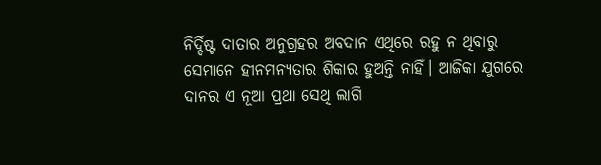ନିର୍ଦ୍ଦିଷ୍ଟ ଦାତାର ଅନୁଗ୍ରହର ଅବଦାନ ଏଥିରେ ରହୁ ନ ଥିବାରୁ ସେମାନେ ହୀନମନ୍ୟତାର ଶିକାର ହୁଅନ୍ତି ନାହିଁ। ଆଜିକା ଯୁଗରେ ଦାନର ଏ ନୂଆ ପ୍ରଥା ସେଥି ଲାଗି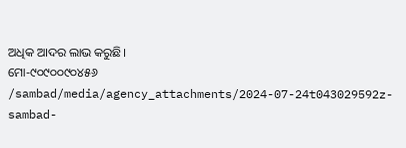ଅଧିକ ଆଦର ଲାଭ କରୁଛି।
ମୋ-୯୦୯୦୦୯୦୪୫୬
/sambad/media/agency_attachments/2024-07-24t043029592z-sambad-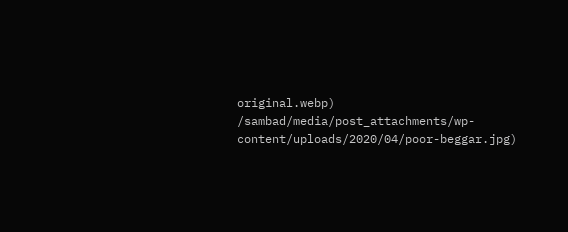original.webp)
/sambad/media/post_attachments/wp-content/uploads/2020/04/poor-beggar.jpg)